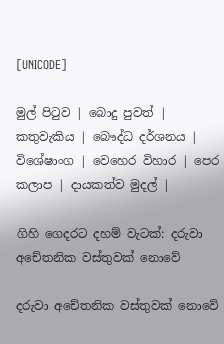[UNICODE]

මුල් පිටුව | බොදු පුවත් | කතුවැකිය | බෞද්ධ දර්ශනය | විශේෂාංග | වෙහෙර විහාර | පෙර කලාප | දායකත්ව මුදල් |

ගිහි ගෙදරට දහම් වැටක්: දරුවා අචේතනික වස්තුවක් නොවේ

දරුවා අචේතනික වස්තුවක් නොවේ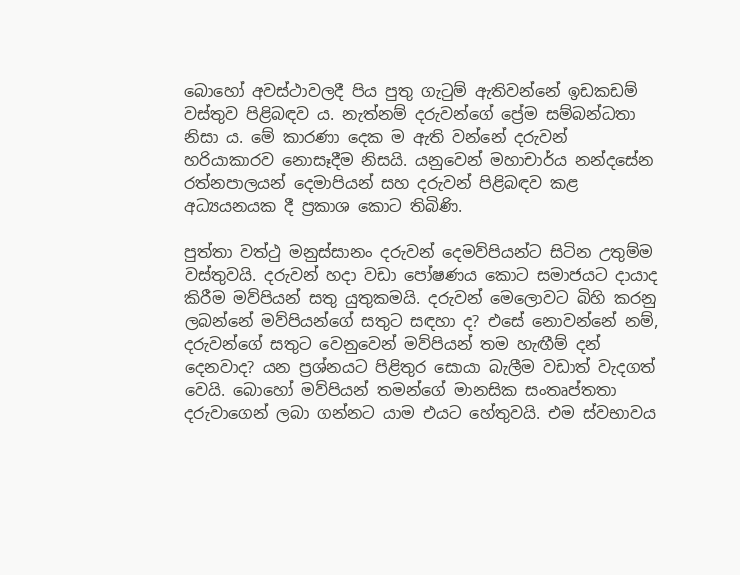බොහෝ අවස්ථාවලදී පිය පුතු ගැටුම් ඇතිවන්නේ ඉඩකඩම් වස්තුව පිළිබඳව ය. නැත්නම් දරුවන්ගේ ප්‍රේම සම්බන්ධතා නිසා ය. මේ කාරණා දෙක ම ඇති වන්නේ දරුවන් හරියාකාරව නොසෑදීම නිසයි. යනුවෙන් මහාචාර්ය නන්දසේන රත්නපාලයන් දෙමාපියන් සහ දරුවන් පිළිබඳව කළ අධ්‍යයනයක දී ප්‍රකාශ කොට තිබිණි.

පුත්තා වත්ථු මනුස්සානං දරුවන් දෙමව්පියන්ට සිටින උතුම්ම වස්තුවයි. දරුවන් හදා වඩා පෝෂණය කොට සමාජයට දායාද කිරීම මව්පියන් සතු යුතුකමයි. දරුවන් මෙලොවට බිහි කරනු ලබන්නේ මව්පියන්ගේ සතුට සඳහා ද? එසේ නොවන්නේ නම්, දරුවන්ගේ සතුට වෙනුවෙන් මව්පියන් තම හැඟීම් දන් දෙනවාද? යන ප්‍රශ්නයට පිළිතුර සොයා බැලීම වඩාත් වැදගත් වෙයි. බොහෝ මව්පියන් තමන්ගේ මානසික සංතෘප්තතා දරුවාගෙන් ලබා ගන්නට යාම එයට හේතුවයි. එම ස්වභාවය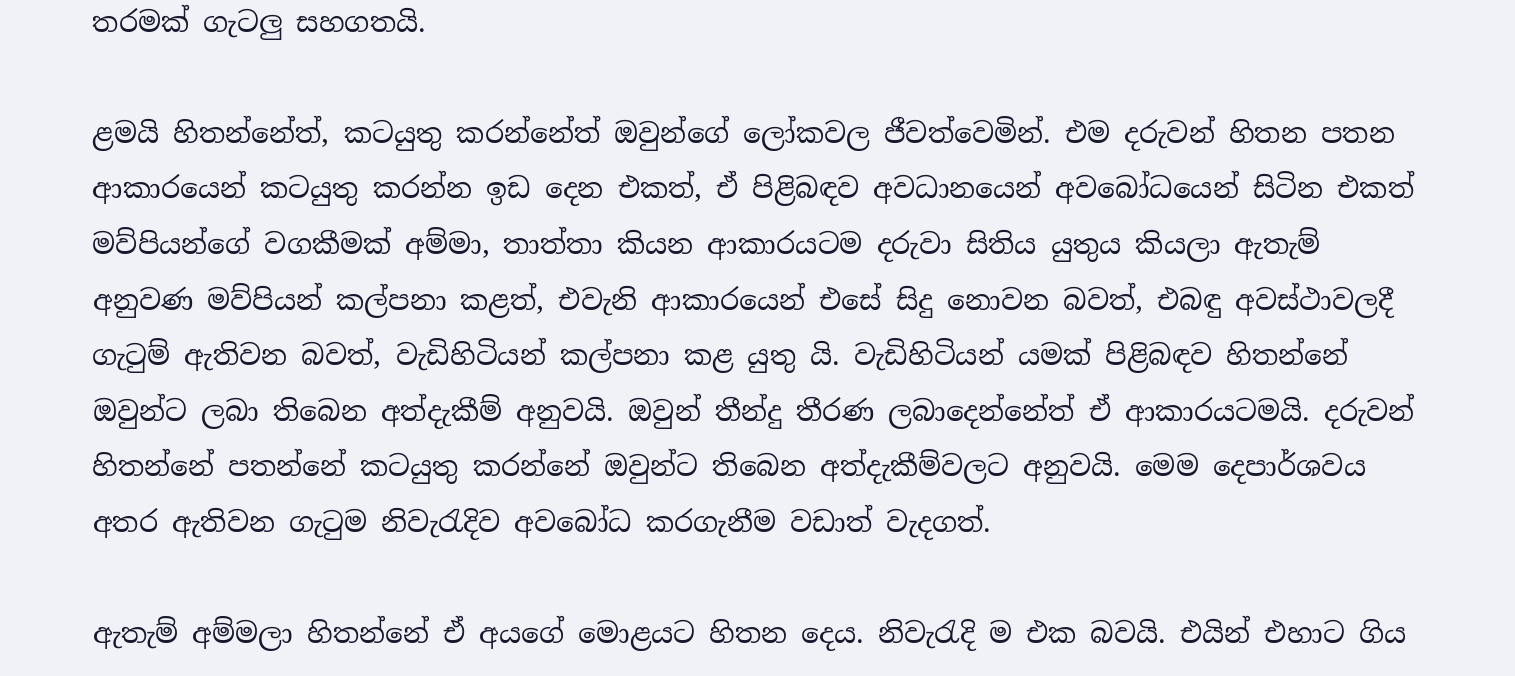තරමක් ගැටලු සහගතයි.

ළමයි හිතන්නේත්, කටයුතු කරන්නේත් ඔවුන්ගේ ලෝකවල ජීවත්වෙමින්. එම දරුවන් හිතන පතන ආකාරයෙන් කටයුතු කරන්න ඉඩ දෙන එකත්, ඒ පිළිබඳව අවධානයෙන් අවබෝධයෙන් සිටින එකත් මව්පියන්ගේ වගකීමක් අම්මා, තාත්තා කියන ආකාරයටම දරුවා සිතිය යුතුය කියලා ඇතැම් අනුවණ මව්පියන් කල්පනා කළත්, එවැනි ආකාරයෙන් එසේ සිදු නොවන බවත්, එබඳු අවස්ථාවලදී ගැටුම් ඇතිවන බවත්, වැඩිහිටියන් කල්පනා කළ යුතු යි. වැඩිහිටියන් යමක් පිළිබඳව හිතන්නේ ඔවුන්ට ලබා තිබෙන අත්දැකීම් අනුවයි. ඔවුන් තීන්දු තීරණ ලබාදෙන්නේත් ඒ ආකාරයටමයි. දරුවන් හිතන්නේ පතන්නේ කටයුතු කරන්නේ ඔවුන්ට තිබෙන අත්දැකීම්වලට අනුවයි. මෙම දෙපාර්ශවය අතර ඇතිවන ගැටුම නිවැරැදිව අවබෝධ කරගැනීම වඩාත් වැදගත්.

ඇතැම් අම්මලා හිතන්නේ ඒ අයගේ මොළයට හිතන දෙය. නිවැරැදි ම එක බවයි. එයින් එහාට ගිය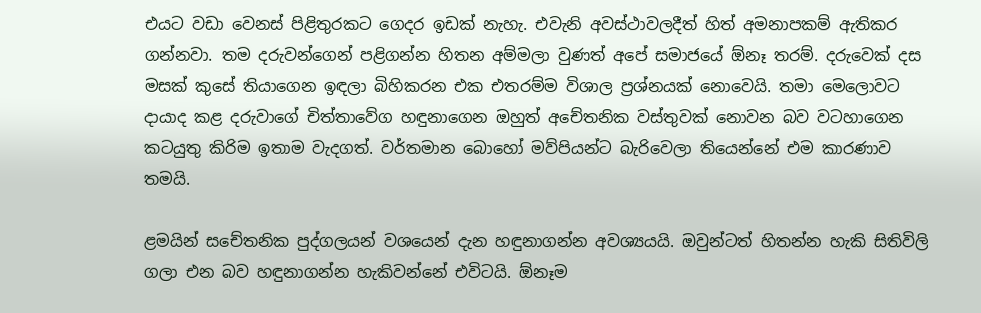එයට වඩා වෙනස් පිළිතුරකට ගෙදර ඉඩක් නැහැ. එවැනි අවස්ථාවලදීත් හිත් අමනාපකම් ඇතිකර ගන්නවා. තම දරුවන්ගෙන් පළිගන්න හිතන අම්මලා වුණත් අපේ සමාජයේ ඕනෑ තරම්. දරුවෙක් දස මසක් කුසේ තියාගෙන ඉඳලා බිහිකරන එක එතරම්ම විශාල ප්‍රශ්නයක් නොවෙයි. තමා මෙලොවට දායාද කළ දරුවාගේ චිත්තාවේග හඳුනාගෙන ඔහුත් අචේතනික වස්තුවක් නොවන බව වටහාගෙන කටයුතු කිරිම ඉතාම වැදගත්. වර්තමාන බොහෝ මව්පියන්ට බැරිවෙලා තියෙන්නේ එම කාරණාව තමයි.

ළමයින් සචේතනික පුද්ගලයන් වශයෙන් දැන හඳුනාගන්න අවශ්‍යයයි. ඔවුන්ටත් හිතන්න හැකි සිතිවිලි ගලා එන බව හඳුනාගන්න හැකිවන්නේ එවිටයි. ඕනෑම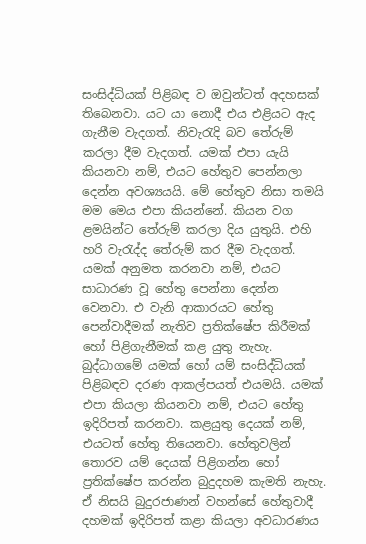සංසිද්ධියක් පිළිබඳ ව ඔවුන්ටත් අදහසක් තිබෙනවා. යට යා නොදී එය එළියට ඇද ගැනීම වැදගත්. නිවැරැදි බව තේරුම් කරලා දීම වැදගත්. යමක් එපා යැයි කියනවා නම්, එයට හේතුව පෙන්නලා දෙන්න අවශ්‍යයයි. මේ හේතුව නිසා තමයි මම මෙය එපා කියන්නේ. කියන වග ළමයින්ට තේරුම් කරලා දිය යුතුයි. එහි හරි වැරැද්ද තේරුම් කර දීම වැදගත්. යමක් අනුමත කරනවා නම්, එයට සාධාරණ වූ හේතු පෙන්නා දෙන්න වෙනවා. එ වැනි ආකාරයට හේතු පෙන්වාදීමක් නැතිව ප්‍රතික්ෂේප කිරීමක් හෝ පිළිගැනීමක් කළ යුතු නැහැ. බුද්ධාගමේ යමක් හෝ යම් සංසිද්ධියක් පිළිබඳව දරණ ආකල්පයත් එයමයි. යමක් එපා කියලා කියනවා නම්, එයට හේතු ඉදිරිපත් කරනවා. කළයුතු දෙයක් නම්, එයටත් හේතු තියෙනවා. හේතුවලින් තොරව යම් දෙයක් පිළිගන්න හෝ ප්‍රතික්ෂේප කරන්න බුදුදහම කැමති නැහැ. ඒ නිසයි බුදුරජාණන් වහන්සේ හේතුවාදී දහමක් ඉදිරිපත් කළා කියලා අවධාරණය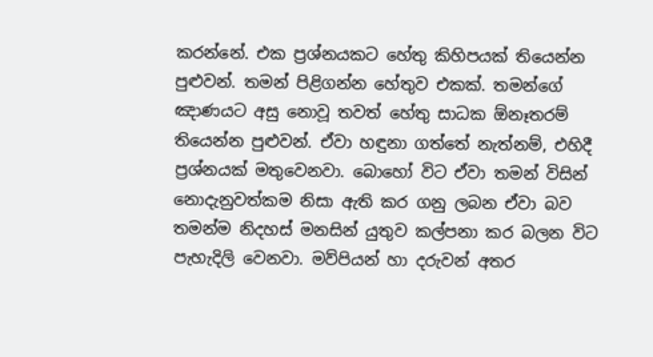කරන්නේ. එක ප්‍රශ්නයකට හේතු කිහිපයක් තියෙන්න පුළුවන්. තමන් පිළිගන්න හේතුව එකක්. තමන්ගේ ඤාණයට අසු නොවූ තවත් හේතු සාධක ඕනෑතරම් තියෙන්න පුළුවන්. ඒවා හඳුනා ගත්තේ නැත්නම්, එහිදී ප්‍රශ්නයක් මතුවෙනවා. බොහෝ විට ඒවා තමන් විසින් නොදැනුවත්කම නිසා ඇති කර ගනු ලබන ඒවා බව තමන්ම නිදහස් මනසින් යුතුව කල්පනා කර බලන විට පැහැදිලි වෙනවා. මව්පියන් හා දරුවන් අතර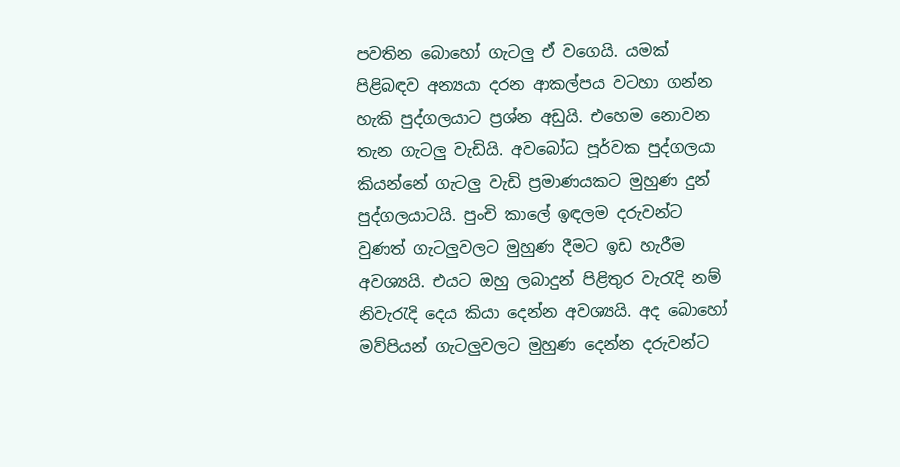පවතින බොහෝ ගැටලු ඒ වගෙයි. යමක් පිළිබඳව අන්‍යයා දරන ආකල්පය වටහා ගන්න හැකි පුද්ගලයාට ප්‍රශ්න අඩුයි. එහෙම නොවන තැන ගැටලු වැඩියි. අවබෝධ පූර්වක පුද්ගලයා කියන්නේ ගැටලු වැඩි ප්‍රමාණයකට මුහුණ දුන් පුද්ගලයාටයි. පුංචි කාලේ ඉඳලම දරුවන්ට වුණත් ගැටලුවලට මුහුණ දීමට ඉඩ හැරීම අවශ්‍යයි. එයට ඔහු ලබාදුන් පිළිතුර වැරැදි නම් නිවැරැදි දෙය කියා දෙන්න අවශ්‍යයි. අද බොහෝ මව්පියන් ගැටලුවලට මුහුණ දෙන්න දරුවන්ට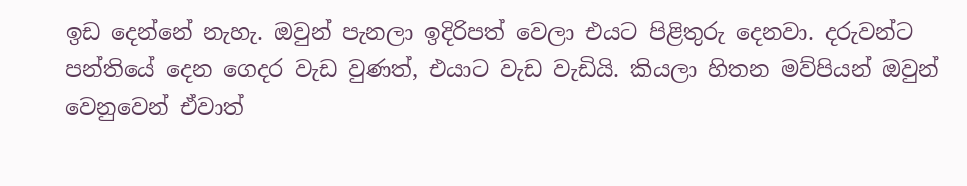ඉඩ දෙන්නේ නැහැ. ඔවුන් පැනලා ඉදිරිපත් වෙලා එයට පිළිතුරු දෙනවා. දරුවන්ට පන්තියේ දෙන ගෙදර වැඩ වුණත්, එයාට වැඩ වැඩියි. කියලා හිතන මව්පියන් ඔවුන් වෙනුවෙන් ඒවාත්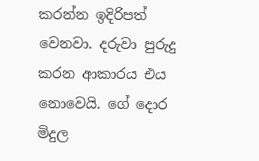කරන්න ඉදිරිපත් වෙනවා. දරුවා පුරුදු කරන ආකාරය එය නොවෙයි. ගේ දොර මිදුල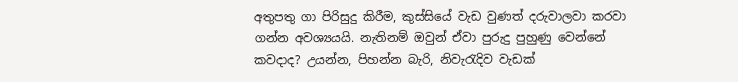අතුපතු ගා පිරිසුදු කිරීම, කුස්සියේ වැඩ වුණත් දරුවාලවා කරවා ගන්න අවශ්‍යයයි. නැතිනම් ඔවුන් ඒවා පුරුදු පුහුණු වෙන්නේ කවදාද? උයන්න, පිහන්න බැරි, නිවැරැදිව වැඩක්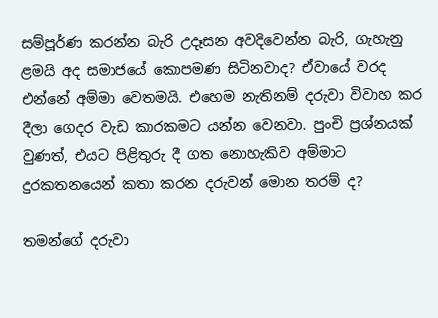සම්පූර්ණ කරන්න බැරි උදෑසන අවදිවෙන්න බැරි, ගැහැනු ළමයි අද සමාජයේ කොපමණ සිටිනවාද? ඒවායේ වරද එන්නේ අම්මා වෙතමයි. එහෙම නැතිනම් දරුවා විවාහ කර දීලා ගෙදර වැඩ කාරකමට යන්න වෙනවා. පුංචි ප්‍රශ්නයක් වුණත්, එයට පිළිතුරු දී ගත නොහැකිව අම්මාට දුරකතනයෙන් කතා කරන දරුවන් මොන තරම් ද?

තමන්ගේ දරුවා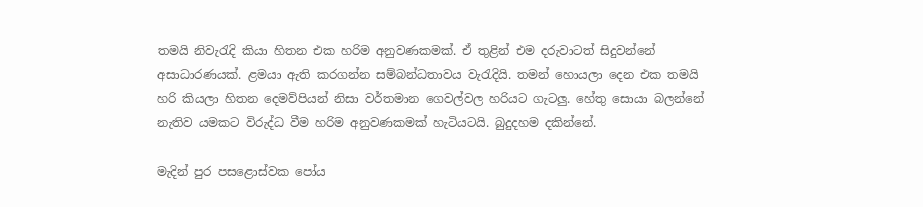තමයි නිවැරැදි කියා හිතන එක හරිම අනුවණකමක්. ඒ තුළින් එම දරුවාටත් සිදුවන්නේ අසාධාරණයක්. ළමයා ඇති කරගන්න සම්බන්ධතාවය වැරැදියි. තමන් හොයලා දෙන එක තමයි හරි කියලා හිතන දෙමව්පියන් නිසා වර්තමාන ගෙවල්වල හරියට ගැටලු. හේතු සොයා බලන්නේ නැතිව යමකට විරුද්ධ වීම හරිම අනුවණකමක් හැටියටයි. බුදුදහම දකින්නේ.

මැදින් පුර පසළොස්වක පෝය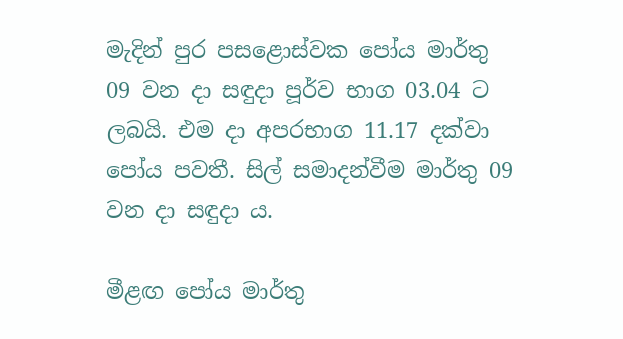මැදින් පුර පසළොස්වක පෝය මාර්තු 09 වන දා සඳුදා පූර්ව භාග 03.04 ට ලබයි. එම දා අපරභාග 11.17 දක්වා පෝය පවතී. සිල් සමාදන්වීම මාර්තු 09 වන දා සඳුදා ය.

මීළඟ පෝය මාර්තු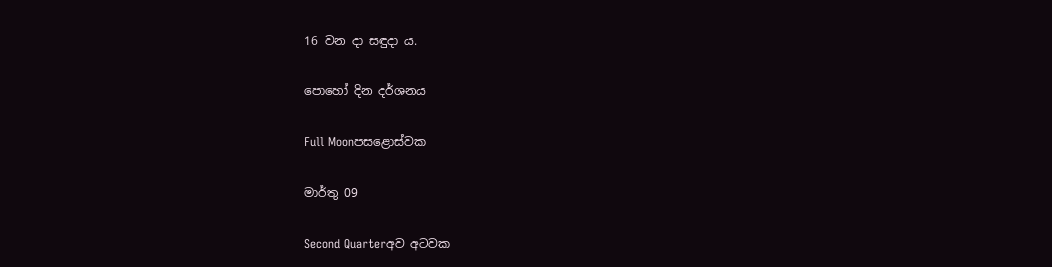16 වන දා සඳුදා ය.

පොහෝ දින දර්ශනය

Full Moonපසළොස්වක

මාර්තු 09

Second Quarterඅව අටවක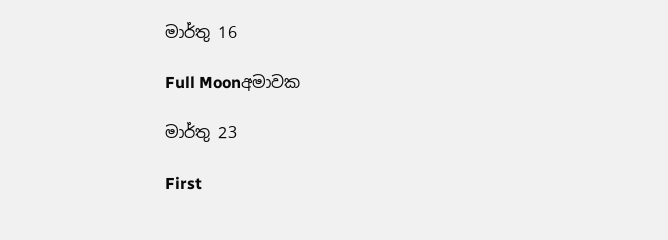මාර්තු 16

Full Moonඅමාවක

මාර්තු 23

First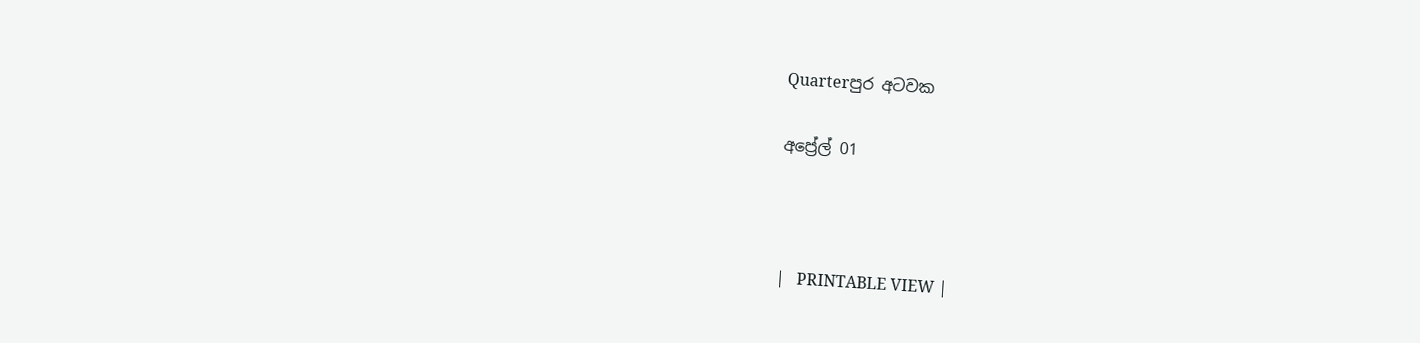Quarterපුර අටවක

අප්‍රේල් 01



|   PRINTABLE VIEW |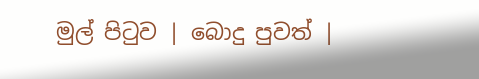මුල් පිටුව | බොදු පුවත් |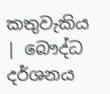කතුවැකිය | බෞද්ධ දර්ශනය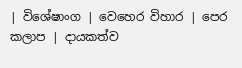| විශේෂාංග | වෙහෙර විහාර | පෙර කලාප | දායකත්ව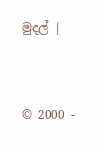මුදල් |



© 2000 -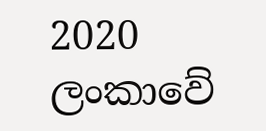2020 ලංකාවේ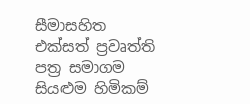සීමාසහිත එක්සත් ප්‍රවෘත්ති පත්‍ර සමාගම
සියළුම හිමිකම්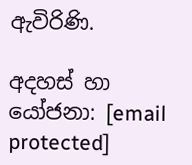ඇවිරිණි.

අදහස් හා යෝජනා: [email protected]